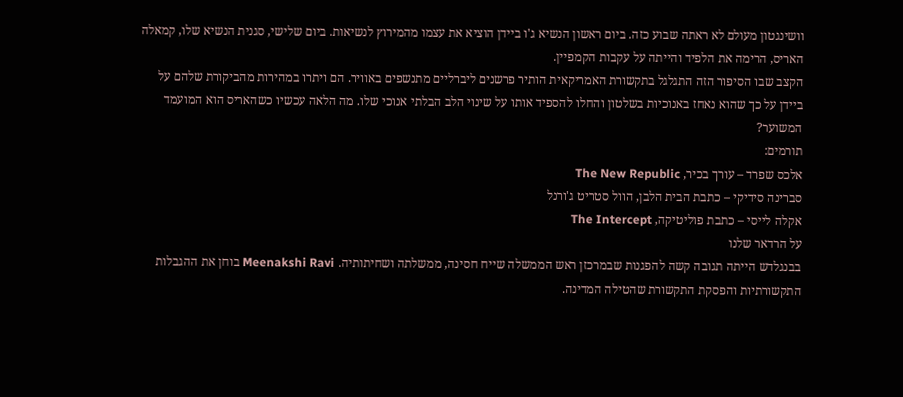וושינגטון מעולם לא ראתה שבוע כזה. ביום ראשון הנשיא ג'ו ביידן הוציא את עצמו מהמירוץ לנשיאות. ביום שלישי, סגנית הנשיא שלו, קמאלה האריס, הרימה את הלפיד והייתה על עקבות הקמפיין.
הקצב שבו הסיפור הזה התגלגל בתקשורת האמריקאית הותיר פרשנים ליברליים מתנשפים באוויר. הם ויתרו במהירות מהביקורת שלהם על ביידן על כך שהוא נאחז באנוכיות בשלטון והחלו להספיד אותו על שינוי הלב הבלתי אנוכי שלו. מה הלאה עכשיו כשהאריס הוא המועמד המשוער?
תורמים:
אלכס שפרד – עורך בכיר, The New Republic
סברינה סידיקי – כתבת הבית הלבן, הוול סטריט ג'ורנל
אקלה לייסי – כתבת פוליטיקה, The Intercept
על הרדאר שלנו
בבנגלדש הייתה תגובה קשה להפגנות שבמרכזן ראש הממשלה שייח חסינה, ממשלתה ושחיתותיה. Meenakshi Ravi בוחן את ההגבלות התקשורתיות והפסקת התקשורת שהטילה המדינה.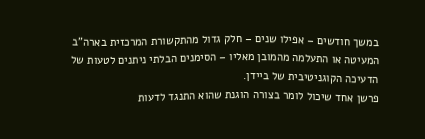במשך חודשים – אפילו שנים – חלק גדול מהתקשורת המרכזית בארה"ב המעיטה או התעלמה מהמובן מאליו – הסימנים הבלתי ניתנים לטעות של הדעיכה הקוגניטיבית של ביידן.
פרשן אחד שיכול לומר בצורה הוגנת שהוא התנגד לדעות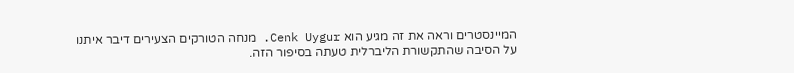המיינסטרים וראה את זה מגיע הוא Cenk Uygur. מנחה הטורקים הצעירים דיבר איתנו על הסיבה שהתקשורת הליברלית טעתה בסיפור הזה.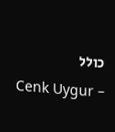כולל
Cenk Uygur –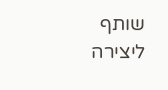שותף ליצירה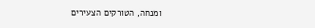ומנחה, הטורקים הצעירים